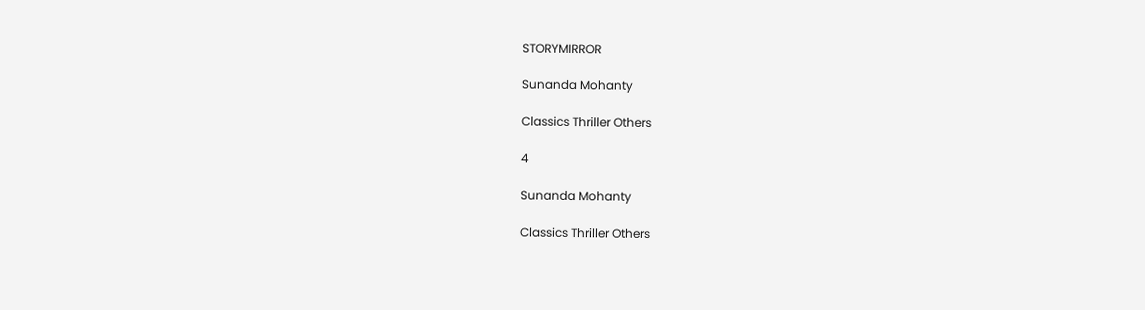STORYMIRROR

Sunanda Mohanty

Classics Thriller Others

4

Sunanda Mohanty

Classics Thriller Others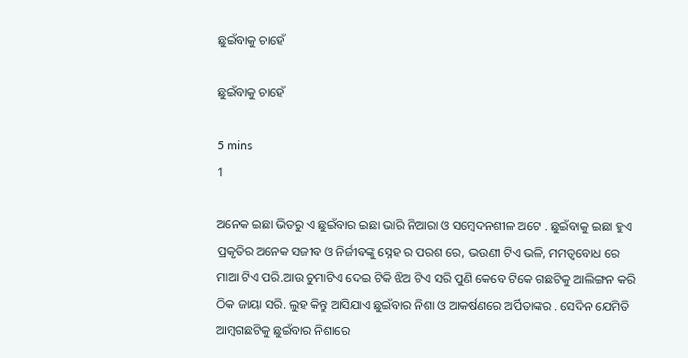ଛୁଇଁବାକୁ ଚାହେଁ

ଛୁଇଁବାକୁ ଚାହେଁ

5 mins
1

ଅନେକ ଇଛା ଭିତରୁ ଏ ଛୁଇଁବାର ଇଛା ଭାରି ନିଆରା ଓ ସମ୍ବେଦନଶୀଳ ଅଟେ . ଛୁଇଁବାକୁ ଇଛା ହୁଏ ପ୍ରକୃତିର ଅନେକ ସଜୀଵ ଓ ନିର୍ଜୀଵଙ୍କୁ ସ୍ନେହ ର ପରଶ ରେ, ଭଉଣୀ ଟିଏ ଭଳି, ମମତ୍ୱବୋଧ ରେ ମାଆ ଟିଏ ପରି.ଆଉ ଚୁମାଟିଏ ଦେଇ ଟିକି ଝିଅ ଟିଏ ସରି ପୁଣି କେବେ ଟିକେ ଗଛଟିକୁ ଆଲିଙ୍ଗନ କରି ଠିକ ଜାୟା ସରି. ଲୁହ କିନ୍ତୁ ଆସିଯାଏ ଛୁଇଁବାର ନିଶା ଓ ଆକର୍ଷଣରେ ଅର୍ପିତାଙ୍କର . ସେଦିନ ଯେମିତି ଆମ୍ବଗଛଟିକୁ ଛୁଇଁବାର ନିଶାରେ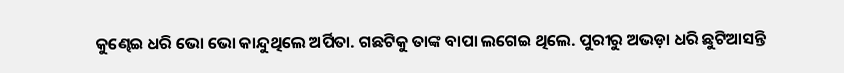କୁଣ୍ଢେଇ ଧରି ଭୋ ଭୋ କାନ୍ଦୁଥିଲେ ଅର୍ପିତା. ଗଛଟିକୁ ତାଙ୍କ ବାପା ଲଗେଇ ଥିଲେ. ପୁରୀରୁ ଅଭଡ଼ା ଧରି ଛୁଟିଆସନ୍ତି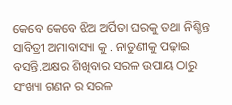କେବେ କେବେ ଝିଅ ଅର୍ପିତା ଘରକୁ ତଥା ନିଶ୍ଚିନ୍ତ ସାବିତ୍ରୀ ଅମାବାସ୍ୟା କୁ . ନାତୁଣୀକୁ ପଢ଼ାଇ ବସନ୍ତି.ଅକ୍ଷର ଶିଖିବାର ସରଳ ଉପାୟ ଠାରୁ ସଂଖ୍ୟା ଗଣନ ର ସରଳ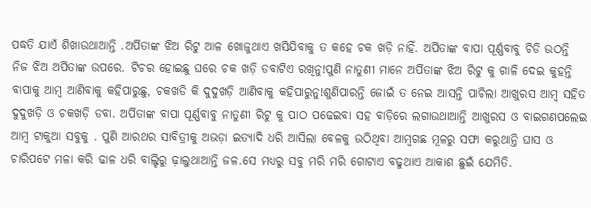ପଦ୍ଧତି ଯାଏଁ ଶିଖାଉଥାଆନ୍ତି .ଅର୍ପିତାଙ୍କ ଝିଅ ରିଟୁ ଆଳ ଖୋଜୁଥାଏ ଖସିଯିବାକୁ ତ କହେ ଚକ ଖଡ଼ି ନାହିଁ. ଅର୍ପିତାଙ୍କ ବାପା ପୂର୍ଣ୍ଣବାବୁ ଚିଡି ଉଠନ୍ତି ନିଜ ଝିଅ ଅର୍ପିତାଙ୍କ ଉପରେ. ଟିଚର ହୋଇଛୁ ଘରେ ଚକ ଖଡ଼ି ଡବାଟିଏ ରଖିନୁ!ପୁଣି ନାତୁଣୀ ମାନେ ଅର୍ପିତାଙ୍କ ଝିଅ ରିଟୁ କୁ ଗାଳି ଦେଇ କୁହନ୍ତି ବାପାକୁ ଆମ୍ବ ଆଣିବାକୁ କହିପାରୁଛୁ, ଚକଖଡି କି ଦୁଦୁଖଡ଼ି ଆଣିବାକୁ କହିପାରୁନୁ!ଶୁଣିପାରନ୍ତି ଜୋଇଁ ତ ନେଇ ଆସନ୍ତି ପାଚିଲା ଆଖୁରସ ଆମ୍ବ ସହିତ ଦୁଦୁଖଡ଼ି ଓ ଚକଖଡ଼ି ଡବା. ଅର୍ପିତାଙ୍କ ବାପା ପୂର୍ଣ୍ଣବାବୁ ନାତୁଣୀ ରିଟୁ କୁ ପାଠ ପଢେଇବା ସହ ବାଡ଼ିରେ ଲଗାଉଥାଆନ୍ତି ଆଖୁରସ ଓ ବାଇଗଣପଲେଇ ଆମ୍ବ ଟାକୁଆ ସବୁକୁ . ପୁଣି ଆରଥର ସାବିତ୍ରୀକୁ ଅଭଡ଼ା ଇତ୍ୟାଦି ଧରି ଆସିଲା ବେଳକୁ ଉଠିଥିବା ଆମ୍ବଗଛ ମୂଳରୁ ସଫା କରୁଥାନ୍ତି ଘାସ ଓ ଚାରିପଟେ ମଳା କରି ଢାଳ ଧରି ବାଲ୍ଟିରୁ ଢ଼ାଲୁଥାଆନ୍ତି ଜଳ.ସେ ମଧ୍ୟରୁ ସବୁ ମରି ମରି ଗୋଟାଏ ବଢୁଥାଏ ଆକାଶ ଛୁଇଁ ଯେମିତି.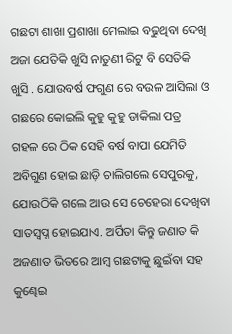ଗଛଟା ଶାଖା ପ୍ରଶାଖା ମେଲାଇ ବଢୁଥିବା ଦେଖି ଅଜା ଯେତିକି ଖୁସି ନାତୁଣୀ ରିଟୁ ବି ସେତିକି ଖୁସି . ଯୋଉବର୍ଷ ଫଗୁଣ ରେ ବଉଳ ଆସିଲା ଓ ଗଛରେ କୋଇଲି କୁହୁ କୁହୁ ଡାକିଲା ପତ୍ର ଗହଳ ରେ ଠିକ ସେହି ବର୍ଷ ବାପା ଯେମିତି ଅବିଗୁଣ ହୋଇ ଛାଡ଼ି ଚାଲିଗଲେ ସେପୁରକୁ, ଯୋଉଠିକି ଗଲେ ଆଉ ସେ ଚେହେରା ଦେଖିବା ସାତସ୍ବପ୍ନ ହୋଇଯାଏ. ଅର୍ପିତା କିନ୍ତୁ ଜଣାତ କି ଅଜଣାତ ଭିତରେ ଆମ୍ବ ଗଛଟାକୁ ଛୁଇଁବା ସହ କୁଣ୍ଢେଇ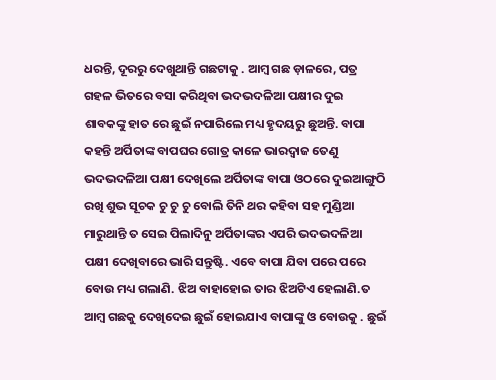ଧରନ୍ତି, ଦୂରରୁ ଦେଖୁଥାନ୍ତି ଗଛଟାକୁ . ଆମ୍ବ ଗଛ ଡ଼ାଳରେ, ପତ୍ର ଗହଳ ଭିତରେ ବସା କରିଥିବା ଭଦଭଦଳିଆ ପକ୍ଷୀର ଦୁଇ ଶାବକଙ୍କୁ ହାତ ରେ ଛୁଇଁ ନପାରିଲେ ମଧ୍ୟ ହୃଦୟରୁ ଛୁଅନ୍ତି. ବାପା କହନ୍ତି ଅର୍ପିତାଙ୍କ ବାପଘର ଗୋତ୍ର କାଳେ ଭାରଦ୍ୱାଜ ତେଣୁ ଭଦଭଦଳିଆ ପକ୍ଷୀ ଦେଖିଲେ ଅର୍ପିତାଙ୍କ ବାପା ଓଠରେ ଦୁଇଆଙ୍ଗୁଠି ରଖି ଶୁଭ ସୂଚକ ଚୁ ଚୁ ଚୁ ବୋଲି ତିନି ଥର କହିବା ସହ ମୁଣ୍ଡିଆ ମାରୁଥାନ୍ତି ତ ସେଇ ପିଲାଦିନୁ ଅର୍ପିତାଙ୍କର ଏପରି ଭଦଭଦଳିଆ ପକ୍ଷୀ ଦେଖିବାରେ ଭାରି ସନ୍ତୁଷ୍ଟି. ଏବେ ବାପା ଯିବା ପରେ ପରେ ବୋଉ ମଧ୍ୟ ଗଲାଣି. ଝିଅ ବାହାହୋଇ ତାର ଝିଅଟିଏ ହେଲାଣି.ତ ଆମ୍ବ ଗଛକୁ ଦେଖିଦେଇ ଛୁଇଁ ହୋଇଯାଏ ବାପାଙ୍କୁ ଓ ବୋଉକୁ . ଛୁଇଁ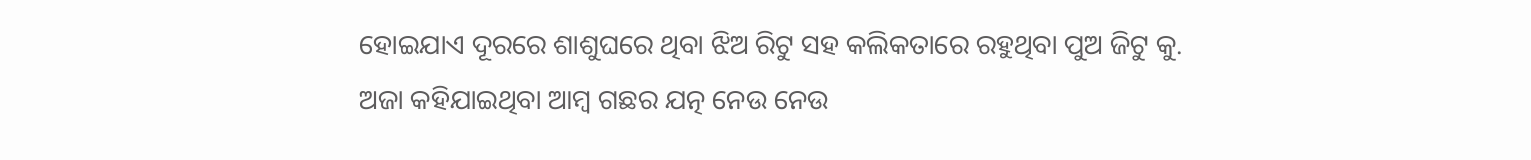ହୋଇଯାଏ ଦୂରରେ ଶାଶୁଘରେ ଥିବା ଝିଅ ରିଟୁ ସହ କଲିକତାରେ ରହୁଥିବା ପୁଅ ଜିଟୁ କୁ. ଅଜା କହିଯାଇଥିବା ଆମ୍ବ ଗଛର ଯତ୍ନ ନେଉ ନେଉ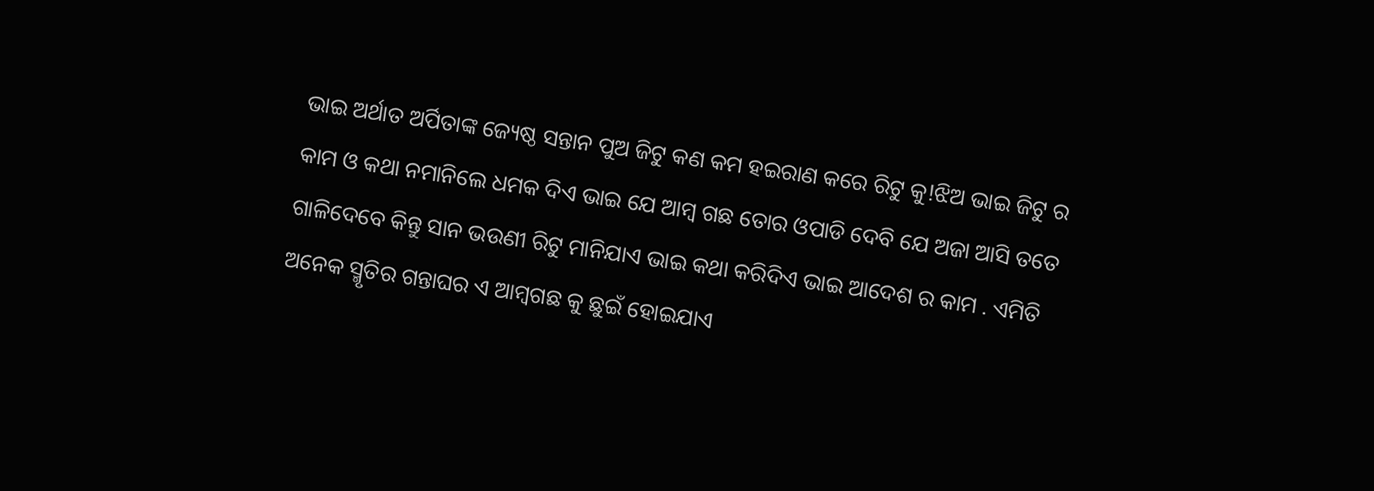ଭାଇ ଅର୍ଥାତ ଅର୍ପିତାଙ୍କ ଜ୍ୟେଷ୍ଠ ସନ୍ତାନ ପୁଅ ଜିଟୁ କଣ କମ ହଇରାଣ କରେ ରିଟୁ କୁ!ଝିଅ ଭାଇ ଜିଟୁ ର କାମ ଓ କଥା ନମାନିଲେ ଧମକ ଦିଏ ଭାଇ ଯେ ଆମ୍ବ ଗଛ ତୋର ଓପାଡି ଦେବି ଯେ ଅଜା ଆସି ତତେ ଗାଳିଦେବେ କିନ୍ତୁ ସାନ ଭଉଣୀ ରିଟୁ ମାନିଯାଏ ଭାଇ କଥା କରିଦିଏ ଭାଇ ଆଦେଶ ର କାମ . ଏମିତି ଅନେକ ସ୍ମୃତିର ଗନ୍ତାଘର ଏ ଆମ୍ବଗଛ କୁ ଛୁଇଁ ହୋଇଯାଏ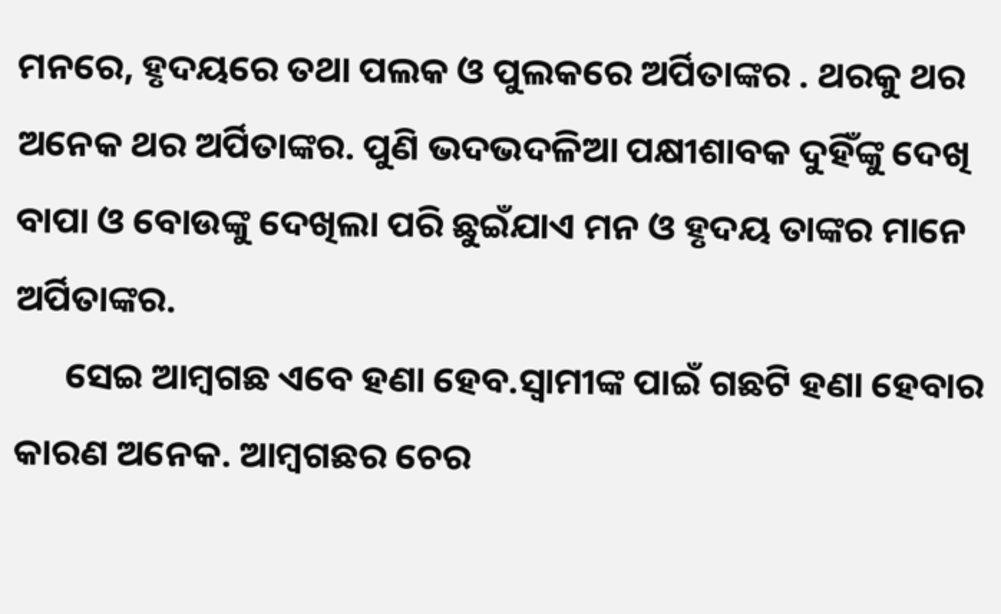ମନରେ, ହୃଦୟରେ ତଥା ପଲକ ଓ ପୁଲକରେ ଅର୍ପିତାଙ୍କର . ଥରକୁ ଥର ଅନେକ ଥର ଅର୍ପିତାଙ୍କର. ପୁଣି ଭଦଭଦଳିଆ ପକ୍ଷୀଶାବକ ଦୁହିଁଙ୍କୁ ଦେଖି ବାପା ଓ ବୋଉଙ୍କୁ ଦେଖିଲା ପରି ଛୁଇଁଯାଏ ମନ ଓ ହୃଦୟ ତାଙ୍କର ମାନେ ଅର୍ପିତାଙ୍କର.
      ସେଇ ଆମ୍ବଗଛ ଏବେ ହଣା ହେବ.ସ୍ୱାମୀଙ୍କ ପାଇଁ ଗଛଟି ହଣା ହେବାର କାରଣ ଅନେକ. ଆମ୍ବଗଛର ଚେର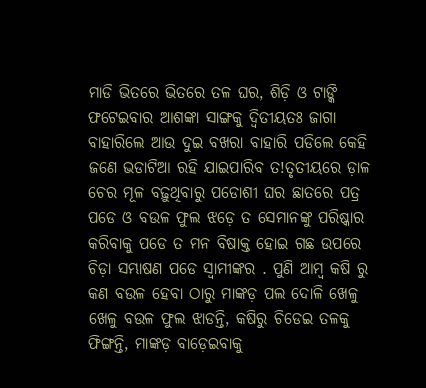ମାଡି ଭିତରେ ଭିତରେ ତଳ ଘର, ଶିଡ଼ି ଓ ଟାଙ୍କି ଫଟେଇବାର ଆଶଙ୍କା ସାଙ୍ଗକୁ ଦ୍ୱିତୀୟତଃ ଜାଗା ବାହାରିଲେ ଆଉ ଦୁଇ ବଖରା ବାହାରି ପଡିଲେ କେହି ଜଣେ ଭଡାଟିଆ ରହି ଯାଇପାରିବ ତ!ତୃତୀୟରେ ଡ଼ାଳ ଚେର ମୂଳ ବଢ଼ୁଥିବାରୁ ପଡୋଶୀ ଘର ଛାତରେ ପତ୍ର ପଡେ ଓ ବଉଳ ଫୁଲ ଝଡ଼େ ତ ସେମାନଙ୍କୁ ପରିଷ୍କାର କରିବାକୁ ପଡେ ତ ମନ ବିଷାକ୍ତ ହୋଇ ଗଛ ଉପରେ ଚିଡ଼ା ସମ୍ଭାଷଣ ପଡେ ସ୍ୱାମୀଙ୍କର . ପୁଣି ଆମ୍ବ କଷି ରୁ କଣ ବଉଳ ହେବା ଠାରୁ ମାଙ୍କଡ଼ ପଲ ଦୋଳି ଖେଳୁ ଖେଳୁ ବଉଳ ଫୁଲ ଝାଡନ୍ତି, କଷିରୁ ଚିଡେଇ ତଳକୁ ଫିଙ୍ଗନ୍ତି, ମାଙ୍କଡ଼ ବାଡ଼େଇବାକୁ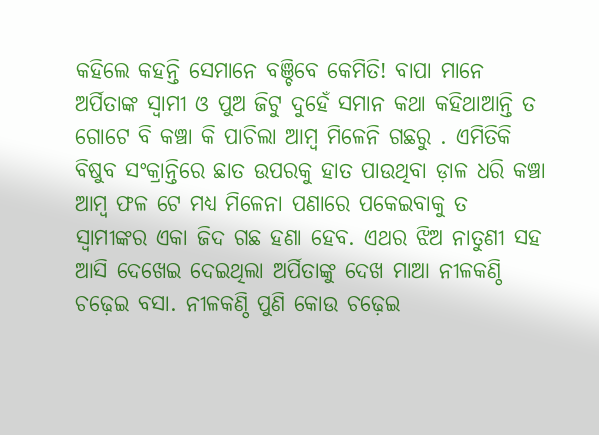କହିଲେ କହନ୍ତି ସେମାନେ ବଞ୍ଚିବେ କେମିତି! ବାପା ମାନେ ଅର୍ପିତାଙ୍କ ସ୍ୱାମୀ ଓ ପୁଅ ଜିଟୁ ଦୁହେଁ ସମାନ କଥା କହିଥାଆନ୍ତି ତ ଗୋଟେ ବି କଞ୍ଚା କି ପାଚିଲା ଆମ୍ବ ମିଳେନି ଗଛରୁ . ଏମିତିକି ବିଷୁବ ସଂକ୍ରାନ୍ତିରେ ଛାତ ଉପରକୁ ହାତ ପାଉଥିବା ଡ଼ାଳ ଧରି କଞ୍ଚା ଆମ୍ବ ଫଳ ଟେ ମଧ୍ୟ ମିଳେନା ପଣାରେ ପକେଇବାକୁ ତ ସ୍ୱାମୀଙ୍କର ଏକା ଜିଦ ଗଛ ହଣା ହେବ. ଏଥର ଝିଅ ନାତୁଣୀ ସହ ଆସି ଦେଖେଇ ଦେଇଥିଲା ଅର୍ପିତାଙ୍କୁ ଦେଖ ମାଆ ନୀଳକଣ୍ଠି ଚଢ଼େଇ ବସା. ନୀଳକଣ୍ଠି ପୁଣି କୋଉ ଚଢ଼େଇ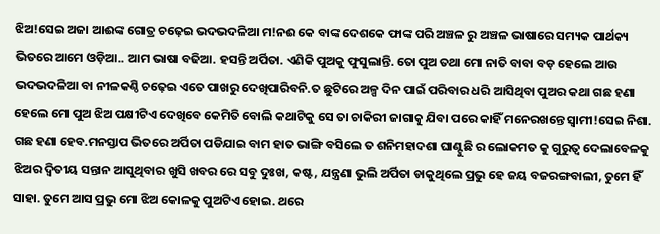ଝିଅ!ସେଇ ଅଜା ଆଈଙ୍କ ଗୋତ୍ର ଚଢ଼େଇ ଭଦଭଦଳିଆ ମ!ନଈ କେ ବାଙ୍କ ଦେଶକେ ଫାଙ୍କ ପରି ଅଞ୍ଚଳ ରୁ ଅଞ୍ଚଳ ଭାଷାରେ ସମ୍ୟକ ପାର୍ଥକ୍ୟ ଭିତରେ ଆମେ ଓଡ଼ିଆ.. ଆମ ଭାଷା ବଢିଆ. ହସନ୍ତି ଅର୍ପିତା. ଏଣିକି ପୁଅକୁ ଫୁସୁଲାନ୍ତି. ତୋ ପୁଅ ତଥା ମୋ ନାତି ବାବା ବଡ଼ ହେଲେ ଆଉ ଭଦଭଦଳିଆ ବା ନୀଳକଣ୍ଠି ଚଢ଼େଇ ଏତେ ପାଖରୁ ଦେଖିପାରିବନି.ତ ଛୁଟିରେ ଅଳ୍ପ ଦିନ ପାଇଁ ପରିବାର ଧରି ଆସିଥିବା ପୁଅର କଥା ଗଛ ହଣା ହେଲେ ମୋ ପୁଅ ଝିଅ ପକ୍ଷୀଟିଏ ଦେଖିବେ କେମିତି ବୋଲି କଥାଟିକୁ ସେ ତା ଚାକିରୀ ଜାଗାକୁ ଯିବା ପରେ କାହିଁ ମନେରଖନ୍ତେ ସ୍ୱାମୀ!ସେଇ ନିଶା. ଗଛ ହଣା ହେବ.ମନସ୍ତାପ ଭିତରେ ଅର୍ପିତା ପଡିଯାଇ ବାମ ହାତ ଭାଙ୍ଗି ବସିଲେ ତ ଶନିମହାଦଶା ଘାଣ୍ଟୁଛି ର ଲୋକମତ କୁ ଗୁରୁତ୍ୱ ଦେଲାବେଳକୁ ଝିଅର ଦ୍ୱିତୀୟ ସନ୍ତାନ ଆସୁଥିବାର ଖୁସି ଖବର ରେ ସବୁ ଦୁଃଖ, କଷ୍ଟ, ଯନ୍ତ୍ରଣା ଭୁଲି ଅର୍ପିତା ଡାକୁଥିଲେ ପ୍ରଭୁ ହେ ଜୟ ବଜରଙ୍ଗବାଲୀ, ତୁମେ ହିଁ ସାହା. ତୁମେ ଆସ ପ୍ରଭୁ ମୋ ଝିଅ କୋଳକୁ ପୁଅଟିଏ ହୋଇ. ଥରେ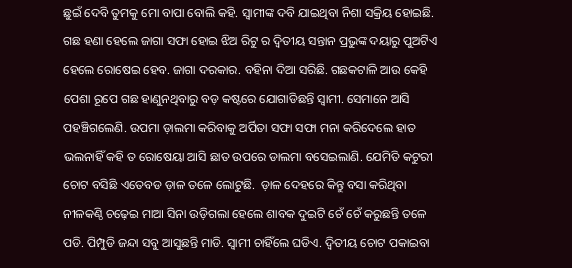ଛୁଇଁ ଦେବି ତୁମକୁ ମୋ ବାପା ବୋଲି କହି. ସ୍ୱାମୀଙ୍କ ଦବି ଯାଇଥିବା ନିଶା ସକ୍ରିୟ ହୋଇଛି. ଗଛ ହଣା ହେଲେ ଜାଗା ସଫା ହୋଇ ଝିଅ ରିଟୁ ର ଦ୍ୱିତୀୟ ସନ୍ତାନ ପ୍ରଭୁଙ୍କ ଦୟାରୁ ପୁଅଟିଏ ହେଲେ ରୋଷେଇ ହେବ. ଜାଗା ଦରକାର. ବହିନା ଦିଆ ସରିଛି. ଗଛକଟାଳି ଆଉ କେହି ପେଶା ରୂପେ ଗଛ ହାଣୁନଥିବାରୁ ବଡ଼ କଷ୍ଟରେ ଯୋଗାଡିଛନ୍ତି ସ୍ୱାମୀ. ସେମାନେ ଆସି ପହଞ୍ଚିଗଲେଣି. ଉପମା ଡ଼ାଲମା କରିବାକୁ ଅର୍ପିତା ସଫା ସଫା ମନା କରିଦେଲେ ହାତ ଭଲନାହିଁ କହି ତ ରୋଷେୟା ଆସି ଛାତ ଉପରେ ଡାଲମା ବସେଇଲାଣି. ଯେମିତି କଟୁରୀ ଚୋଟ ବସିଛି ଏତେବଡ ଡ଼ାଳ ତଳେ ଲୋଟୁଛି.  ଡ଼ାଳ ଦେହରେ କିନ୍ତୁ ବସା କରିଥିବା ନୀଳକଣ୍ଠି ଚଢ଼େଇ ମାଆ ସିନା ଉଡ଼ିଗଲା ହେଲେ ଶାବକ ଦୁଇଟି ଚେଁ ଚେଁ କରୁଛନ୍ତି ତଳେ ପଡି. ପିମ୍ପୁଡି ଜନ୍ଦା ସବୁ ଆସୁଛନ୍ତି ମାଡି. ସ୍ୱାମୀ ଚାହିଁଲେ ଘଡିଏ. ଦ୍ୱିତୀୟ ଚୋଟ ପକାଇବା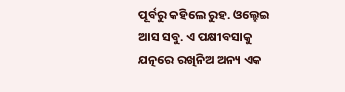ପୂର୍ବରୁ କହିଲେ ରୁହ. ଓଲ୍ହେଇ ଆସ ସବୁ. ଏ ପକ୍ଷୀବସାକୁ ଯତ୍ନରେ ରଖିନିଅ ଅନ୍ୟ ଏକ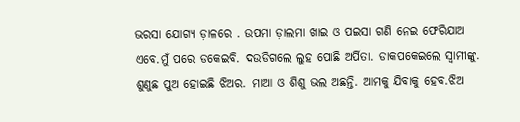ଭରସା ଯୋଗ୍ୟ ଡ଼ାଳରେ . ଉପମା ଡ଼ାଲମା ଖାଇ ଓ ପଇସା ଗଣି ନେଇ ଫେରିଯାଅ ଏବେ.ମୁଁ ପରେ ଡକେଇବି. ଦଉଡିଗଲେ ଲୁହ ପୋଛି ଅର୍ପିତା. ଡାକପକେଇଲେ ସ୍ୱାମୀଙ୍କୁ. ଶୁଣୁଛ ପୁଅ ହୋଇଛି ଝିଅର. ମାଆ ଓ ଶିଶୁ ଭଲ ଅଛନ୍ତି. ଆମକୁ ଯିବାକୁ ହେବ.ଝିଅ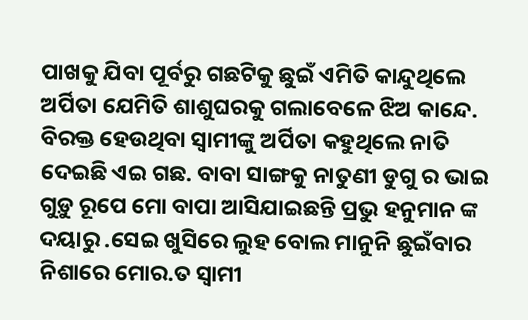ପାଖକୁ ଯିବା ପୂର୍ବରୁ ଗଛଟିକୁ ଛୁଇଁ ଏମିତି କାନ୍ଦୁଥିଲେ ଅର୍ପିତା ଯେମିତି ଶାଶୁଘରକୁ ଗଲାବେଳେ ଝିଅ କାନ୍ଦେ. ବିରକ୍ତ ହେଉଥିବା ସ୍ୱାମୀଙ୍କୁ ଅର୍ପିତା କହୁଥିଲେ ନାତି ଦେଇଛି ଏଇ ଗଛ. ବାବା ସାଙ୍ଗକୁ ନାତୁଣୀ ଡୁଗୁ ର ଭାଇ ଗୁଡ଼ୁ ରୂପେ ମୋ ବାପା ଆସିଯାଇଛନ୍ତି ପ୍ରଭୁ ହନୁମାନ ଙ୍କ ଦୟାରୁ .ସେଇ ଖୁସିରେ ଲୁହ ବୋଲ ମାନୁନି ଛୁଇଁବାର ନିଶାରେ ମୋର.ତ ସ୍ୱାମୀ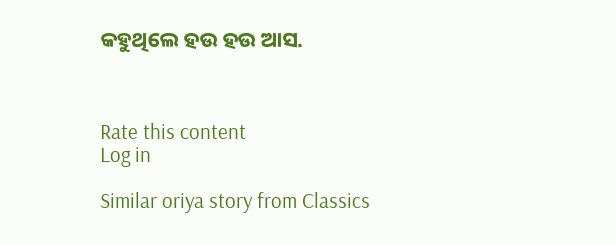କହୁଥିଲେ ହଉ ହଉ ଆସ.



Rate this content
Log in

Similar oriya story from Classics